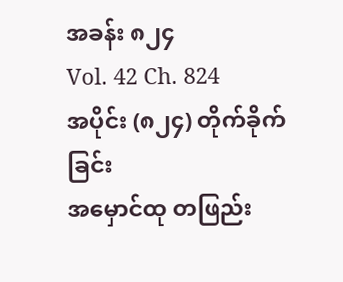အခန်း ၈၂၄
Vol. 42 Ch. 824
အပိုင်း (၈၂၄) တိုက်ခိုက်ခြင်း
အမှောင်ထု တဖြည်း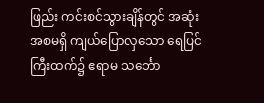ဖြည်း ကင်းစင်သွားချိန်တွင် အဆုံးအစမရှိ ကျယ်ပြောလှသော ရေပြင်ကြီးထက်၌ ဧရာမ သင်္ဘော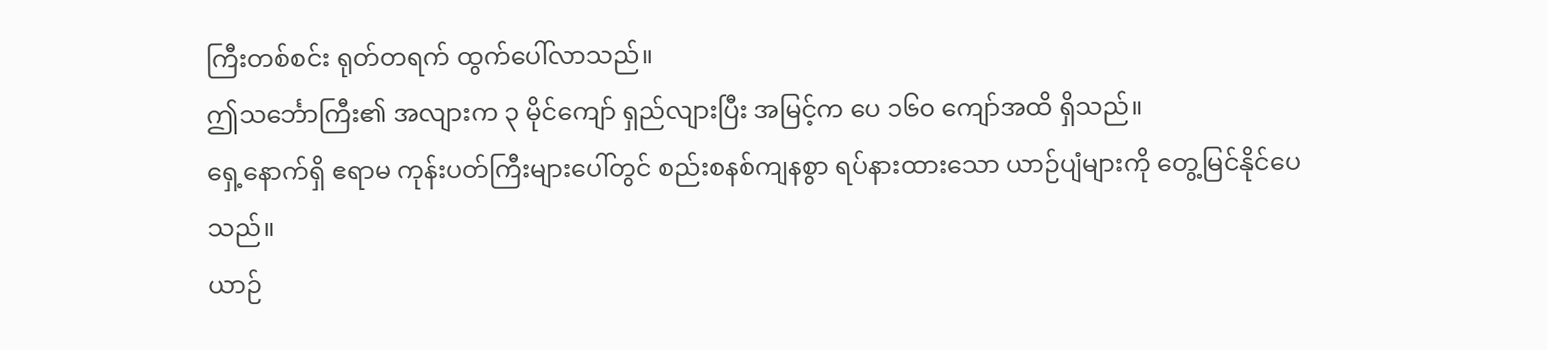ကြီးတစ်စင်း ရုတ်တရက် ထွက်ပေါ်လာသည်။
ဤသင်္ဘောကြီး၏ အလျားက ၃ မိုင်ကျော် ရှည်လျားပြီး အမြင့်က ပေ ၁၆၀ ကျော်အထိ ရှိသည်။
ရှေ့နောက်ရှိ ဧရာမ ကုန်းပတ်ကြီးများပေါ်တွင် စည်းစနစ်ကျနစွာ ရပ်နားထားသော ယာဉ်ပျံများကို တွေ့မြင်နိုင်ပေသည်။
ယာဉ်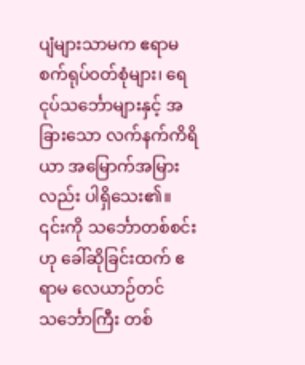ပျံများသာမက ဧရာမ စက်ရုပ်ဝတ်စုံများ၊ ရေငုပ်သင်္ဘောများနှင့် အခြားသော လက်နက်ကိရိယာ အမြောက်အမြားလည်း ပါရှိသေး၏။
၎င်းကို သင်္ဘောတစ်စင်းဟု ခေါ်ဆိုခြင်းထက် ဧရာမ လေယာဉ်တင်သင်္ဘောကြီး တစ်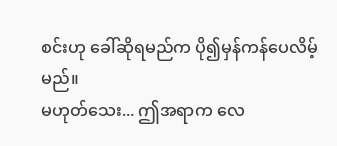စင်းဟု ခေါ်ဆိုရမည်က ပို၍မှန်ကန်ပေလိမ့်မည်။
မဟုတ်သေး... ဤအရာက လေ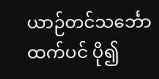ယာဉ်တင်သင်္ဘောထက်ပင် ပို၍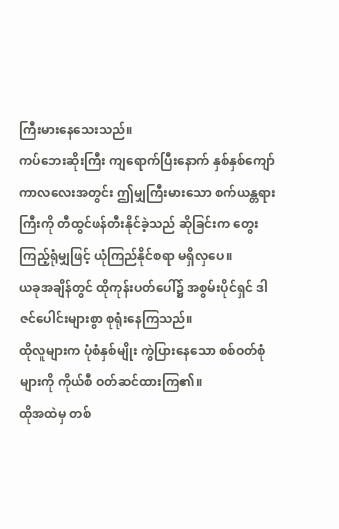ကြီးမားနေသေးသည်။
ကပ်ဘေးဆိုးကြီး ကျရောက်ပြီးနောက် နှစ်နှစ်ကျော်ကာလလေးအတွင်း ဤမျှကြီးမားသော စက်ယန္တရားကြီးကို တီထွင်ဖန်တီးနိုင်ခဲ့သည် ဆိုခြင်းက တွေးကြည့်ရုံမျှဖြင့် ယုံကြည်နိုင်စရာ မရှိလှပေ။
ယခုအချိန်တွင် ထိုကုန်းပတ်ပေါ်၌ အစွမ်းပိုင်ရှင် ဒါဇင်ပေါင်းများစွာ စုရုံးနေကြသည်။
ထိုလူများက ပုံစံနှစ်မျိုး ကွဲပြားနေသော စစ်ဝတ်စုံများကို ကိုယ်စီ ဝတ်ဆင်ထားကြ၏။
ထိုအထဲမှ တစ်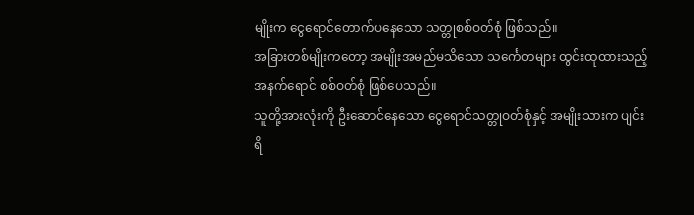မျိုးက ငွေရောင်တောက်ပနေသော သတ္တုစစ်ဝတ်စုံ ဖြစ်သည်။
အခြားတစ်မျိုးကတော့ အမျိုးအမည်မသိသော သင်္ကေတများ ထွင်းထုထားသည့် အနက်ရောင် စစ်ဝတ်စုံ ဖြစ်ပေသည်။
သူတို့အားလုံးကို ဦးဆောင်နေသော ငွေရောင်သတ္တုဝတ်စုံနှင့် အမျိုးသားက ပျင်းရိ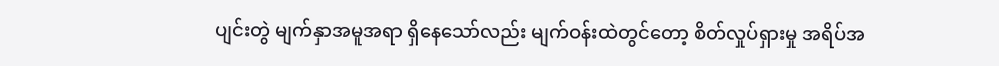ပျင်းတွဲ မျက်နှာအမူအရာ ရှိနေသော်လည်း မျက်ဝန်းထဲတွင်တော့ စိတ်လှုပ်ရှားမှု အရိပ်အ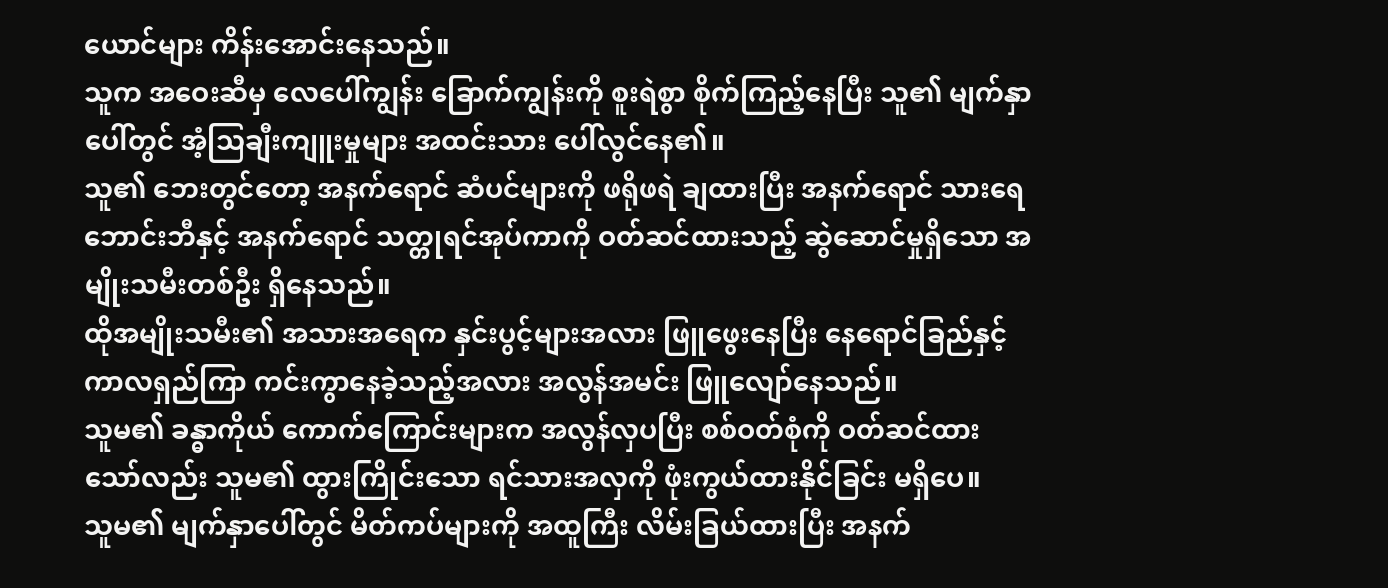ယောင်များ ကိန်းအောင်းနေသည်။
သူက အဝေးဆီမှ လေပေါ်ကျွန်း ခြောက်ကျွန်းကို စူးရဲစွာ စိုက်ကြည့်နေပြီး သူ၏ မျက်နှာပေါ်တွင် အံ့သြချီးကျူးမှုများ အထင်းသား ပေါ်လွင်နေ၏။
သူ၏ ဘေးတွင်တော့ အနက်ရောင် ဆံပင်များကို ဖရိုဖရဲ ချထားပြီး အနက်ရောင် သားရေဘောင်းဘီနှင့် အနက်ရောင် သတ္တုရင်အုပ်ကာကို ဝတ်ဆင်ထားသည့် ဆွဲဆောင်မှုရှိသော အမျိုးသမီးတစ်ဦး ရှိနေသည်။
ထိုအမျိုးသမီး၏ အသားအရေက နှင်းပွင့်များအလား ဖြူဖွေးနေပြီး နေရောင်ခြည်နှင့် ကာလရှည်ကြာ ကင်းကွာနေခဲ့သည့်အလား အလွန်အမင်း ဖြူလျော်နေသည်။
သူမ၏ ခန္ဓာကိုယ် ကောက်ကြောင်းများက အလွန်လှပပြီး စစ်ဝတ်စုံကို ဝတ်ဆင်ထားသော်လည်း သူမ၏ ထွားကြိုင်းသော ရင်သားအလှကို ဖုံးကွယ်ထားနိုင်ခြင်း မရှိပေ။
သူမ၏ မျက်နှာပေါ်တွင် မိတ်ကပ်များကို အထူကြီး လိမ်းခြယ်ထားပြီး အနက်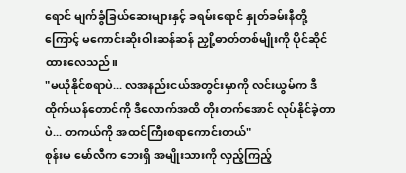ရောင် မျက်ခွံခြယ်ဆေးများနှင့် ခရမ်းရောင် နှုတ်ခမ်းနီတို့ကြောင့် မကောင်းဆိုးဝါးဆန်ဆန် ညှို့ဓာတ်တစ်မျိုးကို ပိုင်ဆိုင်ထားလေသည်။
"မယုံနိုင်စရာပဲ... လအနည်းငယ်အတွင်းမှာကို လင်းယွမ်က ဒီထိုက်ယန်တောင်ကို ဒီလောက်အထိ တိုးတက်အောင် လုပ်နိုင်ခဲ့တာပဲ... တကယ်ကို အထင်ကြီးစရာကောင်းတယ်"
စုန်းမ မော်လီက ဘေးရှိ အမျိုးသားကို လှည့်ကြည့်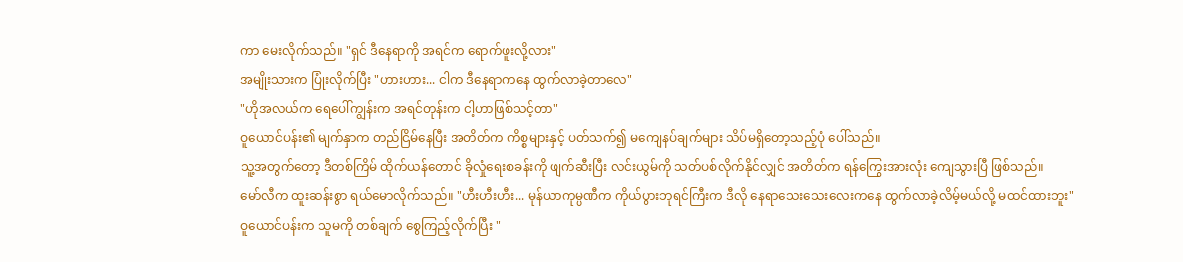ကာ မေးလိုက်သည်။ "ရှင် ဒီနေရာကို အရင်က ရောက်ဖူးလို့လား"
အမျိုးသားက ပြုံးလိုက်ပြီး "ဟားဟား... ငါက ဒီနေရာကနေ ထွက်လာခဲ့တာလေ"
"ဟိုအလယ်က ရေပေါ်ကျွန်းက အရင်တုန်းက ငါ့ဟာဖြစ်သင့်တာ"
ဝူယောင်ပန်း၏ မျက်နှာက တည်ငြိမ်နေပြီး အတိတ်က ကိစ္စများနှင့် ပတ်သက်၍ မကျေနပ်ချက်များ သိပ်မရှိတော့သည့်ပုံ ပေါ်သည်။
သူ့အတွက်တော့ ဒီတစ်ကြိမ် ထိုက်ယန်တောင် ခိုလှုံရေးစခန်းကို ဖျက်ဆီးပြီး လင်းယွမ်ကို သတ်ပစ်လိုက်နိုင်လျှင် အတိတ်က ရန်ကြွေးအားလုံး ကျေသွားပြီ ဖြစ်သည်။
မော်လီက ထူးဆန်းစွာ ရယ်မောလိုက်သည်။ "ဟီးဟီးဟီး... မုန်ယာကုမ္ပဏီက ကိုယ်ပွားဘုရင်ကြီးက ဒီလို နေရာသေးသေးလေးကနေ ထွက်လာခဲ့လိမ့်မယ်လို့ မထင်ထားဘူး"
ဝူယောင်ပန်းက သူမကို တစ်ချက် စွေကြည့်လိုက်ပြီး "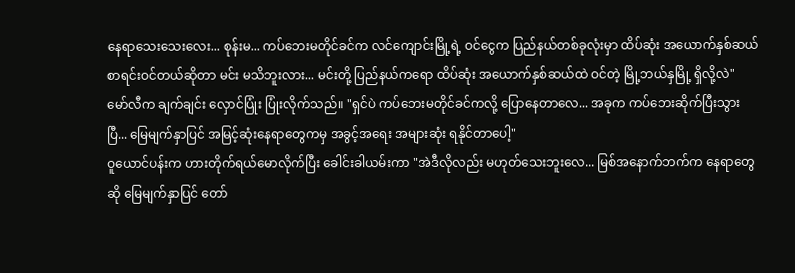နေရာသေးသေးလေး... စုန်းမ... ကပ်ဘေးမတိုင်ခင်က လင်ကျောင်းမြို့ရဲ့ ဝင်ငွေက ပြည်နယ်တစ်ခုလုံးမှာ ထိပ်ဆုံး အယောက်နှစ်ဆယ် စာရင်းဝင်တယ်ဆိုတာ မင်း မသိဘူးလား... မင်းတို့ ပြည်နယ်ကရော ထိပ်ဆုံး အယောက်နှစ်ဆယ်ထဲ ဝင်တဲ့ မြို့ဘယ်နှမြို့ ရှိလို့လဲ"
မော်လီက ချက်ချင်း လှောင်ပြုံး ပြုံးလိုက်သည်။ "ရှင်ပဲ ကပ်ဘေးမတိုင်ခင်ကလို့ ပြောနေတာလေ... အခုက ကပ်ဘေးဆိုက်ပြီးသွားပြီ... မြေမျက်နှာပြင် အမြင့်ဆုံးနေရာတွေကမှ အခွင့်အရေး အများဆုံး ရနိုင်တာပေါ့"
ဝူယောင်ပန်းက ဟားတိုက်ရယ်မောလိုက်ပြီး ခေါင်းခါယမ်းကာ "အဲဒီလိုလည်း မဟုတ်သေးဘူးလေ... မြစ်အနောက်ဘက်က နေရာတွေဆို မြေမျက်နှာပြင် တော်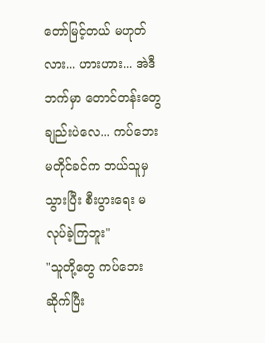တော်မြင့်တယ် မဟုတ်လား... ဟားဟား... အဲဒီဘက်မှာ တောင်တန်းတွေချည်းပဲလေ... ကပ်ဘေးမတိုင်ခင်က ဘယ်သူမှ သွားပြီး စီးပွားရေး မလုပ်ခဲ့ကြဘူး"
"သူတို့တွေ ကပ်ဘေးဆိုက်ပြီး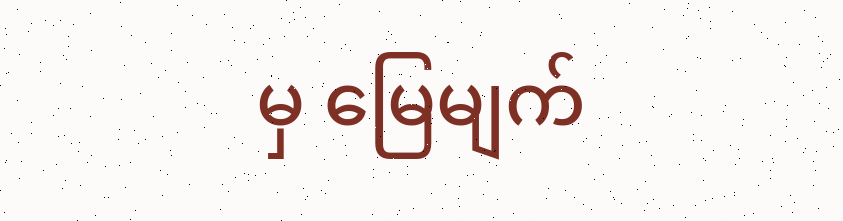မှ မြေမျက်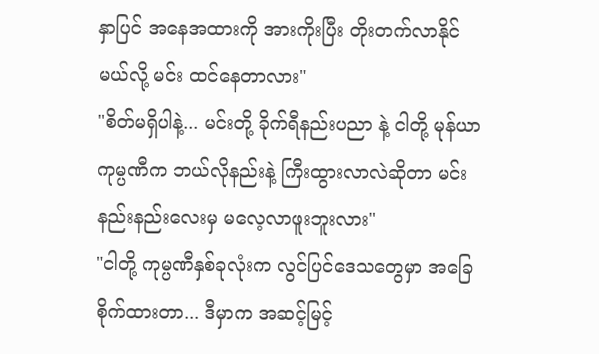နှာပြင် အနေအထားကို အားကိုးပြီး တိုးတက်လာနိုင်မယ်လို့ မင်း ထင်နေတာလား"
"စိတ်မရှိပါနဲ့... မင်းတို့ ခိုက်ရီနည်းပညာ နဲ့ ငါတို့ မုန်ယာကုမ္ပဏီက ဘယ်လိုနည်းနဲ့ ကြီးထွားလာလဲဆိုတာ မင်း နည်းနည်းလေးမှ မလေ့လာဖူးဘူးလား"
"ငါတို့ ကုမ္ပဏီနှစ်ခုလုံးက လွင်ပြင်ဒေသတွေမှာ အခြေစိုက်ထားတာ... ဒီမှာက အဆင့်မြင့်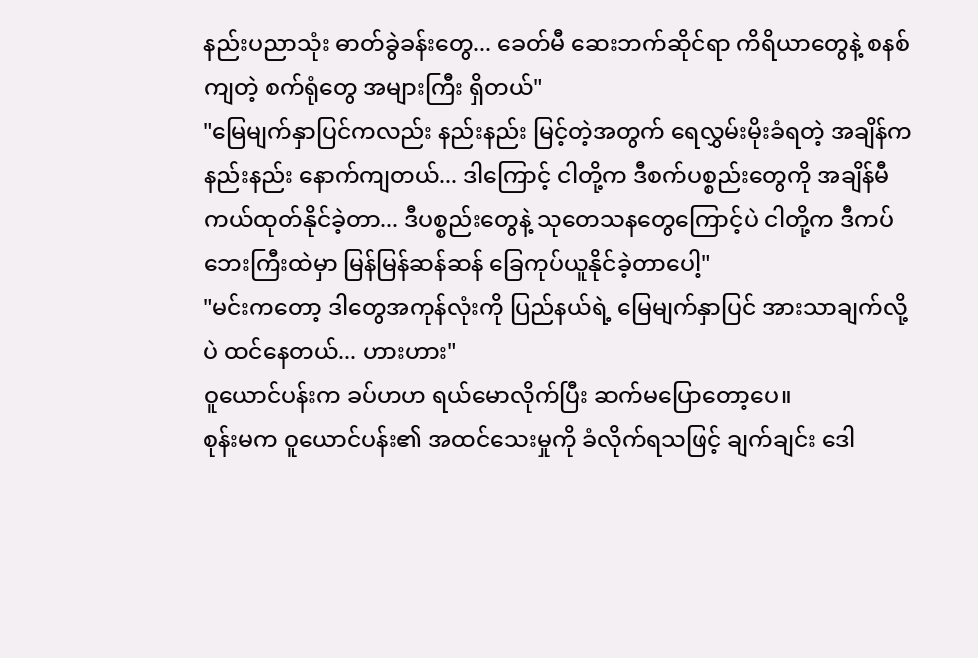နည်းပညာသုံး ဓာတ်ခွဲခန်းတွေ... ခေတ်မီ ဆေးဘက်ဆိုင်ရာ ကိရိယာတွေနဲ့ စနစ်ကျတဲ့ စက်ရုံတွေ အများကြီး ရှိတယ်"
"မြေမျက်နှာပြင်ကလည်း နည်းနည်း မြင့်တဲ့အတွက် ရေလွှမ်းမိုးခံရတဲ့ အချိန်က နည်းနည်း နောက်ကျတယ်... ဒါကြောင့် ငါတို့က ဒီစက်ပစ္စည်းတွေကို အချိန်မီ ကယ်ထုတ်နိုင်ခဲ့တာ... ဒီပစ္စည်းတွေနဲ့ သုတေသနတွေကြောင့်ပဲ ငါတို့က ဒီကပ်ဘေးကြီးထဲမှာ မြန်မြန်ဆန်ဆန် ခြေကုပ်ယူနိုင်ခဲ့တာပေါ့"
"မင်းကတော့ ဒါတွေအကုန်လုံးကို ပြည်နယ်ရဲ့ မြေမျက်နှာပြင် အားသာချက်လို့ပဲ ထင်နေတယ်... ဟားဟား"
ဝူယောင်ပန်းက ခပ်ဟဟ ရယ်မောလိုက်ပြီး ဆက်မပြောတော့ပေ။
စုန်းမက ဝူယောင်ပန်း၏ အထင်သေးမှုကို ခံလိုက်ရသဖြင့် ချက်ချင်း ဒေါ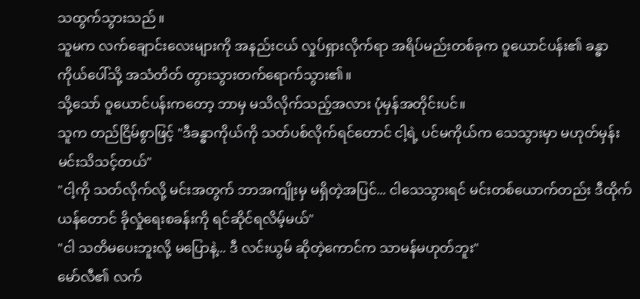သထွက်သွားသည်။
သူမက လက်ချောင်းလေးများကို အနည်းငယ် လှုပ်ရှားလိုက်ရာ အရိပ်မည်းတစ်ခုက ဝူယောင်ပန်း၏ ခန္ဓာကိုယ်ပေါ်သို့ အသံတိတ် တွားသွားတက်ရောက်သွား၏။
သို့သော် ဝူယောင်ပန်းကတော့ ဘာမှ မသိလိုက်သည့်အလား ပုံမှန်အတိုင်းပင်။
သူက တည်ငြိမ်စွာဖြင့် "ဒီခန္ဓာကိုယ်ကို သတ်ပစ်လိုက်ရင်တောင် ငါ့ရဲ့ ပင်မကိုယ်က သေသွားမှာ မဟုတ်မှန်း မင်းသိသင့်တယ်"
"ငါ့ကို သတ်လိုက်လို့ မင်းအတွက် ဘာအကျိုးမှ မရှိတဲ့အပြင်... ငါသေသွားရင် မင်းတစ်ယောက်တည်း ဒီထိုက်ယန်တောင် ခိုလှုံရေးစခန်းကို ရင်ဆိုင်ရလိမ့်မယ်"
"ငါ သတိမပေးဘူးလို့ မပြောနဲ့... ဒီ လင်းယွမ် ဆိုတဲ့ကောင်က သာမန်မဟုတ်ဘူး"
မော်လီ၏ လက်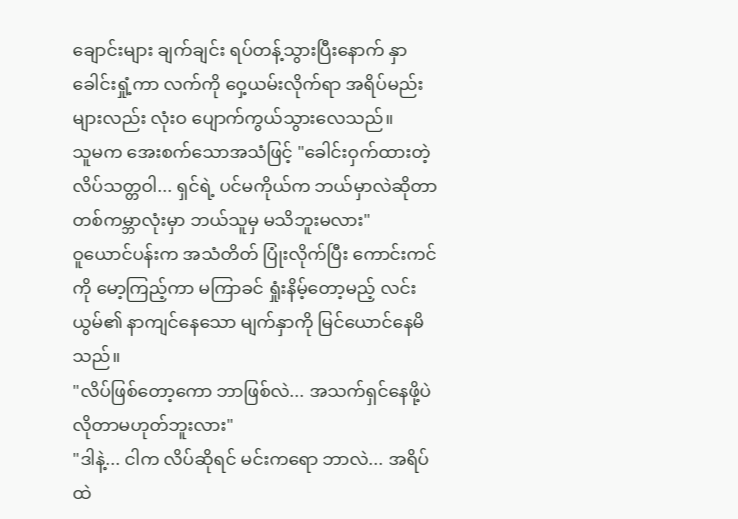ချောင်းများ ချက်ချင်း ရပ်တန့်သွားပြီးနောက် နှာခေါင်းရှုံ့ကာ လက်ကို ဝှေ့ယမ်းလိုက်ရာ အရိပ်မည်းများလည်း လုံးဝ ပျောက်ကွယ်သွားလေသည်။
သူမက အေးစက်သောအသံဖြင့် "ခေါင်းဝှက်ထားတဲ့ လိပ်သတ္တဝါ... ရှင်ရဲ့ ပင်မကိုယ်က ဘယ်မှာလဲဆိုတာ တစ်ကမ္ဘာလုံးမှာ ဘယ်သူမှ မသိဘူးမလား"
ဝူယောင်ပန်းက အသံတိတ် ပြုံးလိုက်ပြီး ကောင်းကင်ကို မော့ကြည့်ကာ မကြာခင် ရှုံးနိမ့်တော့မည့် လင်းယွမ်၏ နာကျင်နေသော မျက်နှာကို မြင်ယောင်နေမိသည်။
"လိပ်ဖြစ်တော့ကော ဘာဖြစ်လဲ... အသက်ရှင်နေဖို့ပဲ လိုတာမဟုတ်ဘူးလား"
"ဒါနဲ့... ငါက လိပ်ဆိုရင် မင်းကရော ဘာလဲ... အရိပ်ထဲ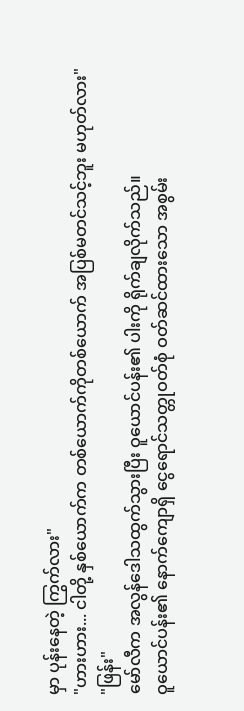မှာ ပုန်းနေတဲ့ ကြွက်လား"
"ဟားဟား... ငါတို့ နှစ်ယောက်က တစ်ယောက်ကိုတစ်ယောက် အပြစ်မတင်သင့်ဘူး မဟုတ်လား"
"ဖြန်း"
မော်လီက အလွန်ဒေါသထွက်သွားပြီး ဝူယောင်ပန်း၏ ပါးကို ရိုက်ချလိုက်သည်။
ဝူယောင်ပန်း၏ နောက်ကျောရှိ ငွေရောင်သတ္တုဝတ်စုံ ဝတ်ဆင်ထားသော အစွမ်း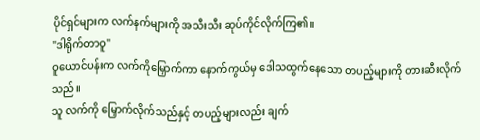ပိုင်ရှင်များက လက်နက်များကို အသီးသီး ဆုပ်ကိုင်လိုက်ကြ၏။
"ဒါရိုက်တာဝူ"
ဝူယောင်ပန်းက လက်ကိုမြှောက်ကာ နောက်ကွယ်မှ ဒေါသထွက်နေသော တပည့်များကို တားဆီးလိုက်သည်။
သူ လက်ကို မြှောက်လိုက်သည်နှင့် တပည့်များလည်း ချက်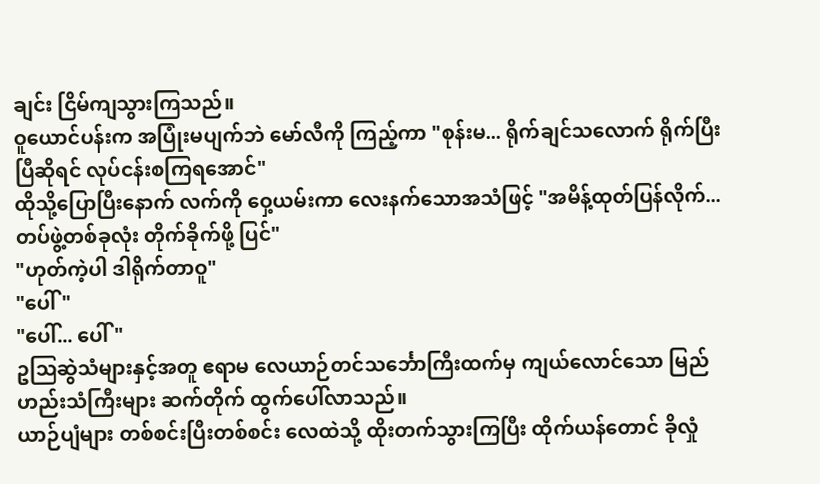ချင်း ငြိမ်ကျသွားကြသည်။
ဝူယောင်ပန်းက အပြုံးမပျက်ဘဲ မော်လီကို ကြည့်ကာ "စုန်းမ... ရိုက်ချင်သလောက် ရိုက်ပြီးပြီဆိုရင် လုပ်ငန်းစကြရအောင်"
ထိုသို့ပြောပြီးနောက် လက်ကို ဝှေ့ယမ်းကာ လေးနက်သောအသံဖြင့် "အမိန့်ထုတ်ပြန်လိုက်... တပ်ဖွဲ့တစ်ခုလုံး တိုက်ခိုက်ဖို့ ပြင်"
"ဟုတ်ကဲ့ပါ ဒါရိုက်တာဝူ"
"ပေါ်"
"ပေါ်... ပေါ်"
ဥဩဆွဲသံများနှင့်အတူ ဧရာမ လေယာဉ်တင်သင်္ဘောကြီးထက်မှ ကျယ်လောင်သော မြည်ဟည်းသံကြီးများ ဆက်တိုက် ထွက်ပေါ်လာသည်။
ယာဉ်ပျံများ တစ်စင်းပြီးတစ်စင်း လေထဲသို့ ထိုးတက်သွားကြပြီး ထိုက်ယန်တောင် ခိုလှုံ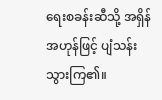ရေးစခန်းဆီသို့ အရှိန်အဟုန်ဖြင့် ပျံသန်းသွားကြ၏။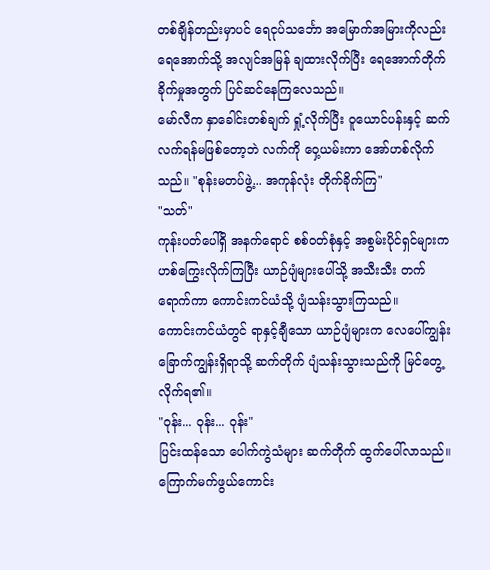တစ်ချိန်တည်းမှာပင် ရေငုပ်သင်္ဘော အမြောက်အမြားကိုလည်း ရေအောက်သို့ အလျင်အမြန် ချထားလိုက်ပြီး ရေအောက်တိုက်ခိုက်မှုအတွက် ပြင်ဆင်နေကြလေသည်။
မော်လီက နှာခေါင်းတစ်ချက် ရှုံ့လိုက်ပြီး ဝူယောင်ပန်းနှင့် ဆက်လက်ရန်မဖြစ်တော့ဘဲ လက်ကို ဝှေ့ယမ်းကာ အော်ဟစ်လိုက်သည်။ "စုန်းမတပ်ဖွဲ့... အကုန်လုံး တိုက်ခိုက်ကြ"
"သတ်"
ကုန်းပတ်ပေါ်ရှိ အနက်ရောင် စစ်ဝတ်စုံနှင့် အစွမ်းပိုင်ရှင်များက ဟစ်ကြွေးလိုက်ကြပြီး ယာဉ်ပျံများပေါ်သို့ အသီးသီး တက်ရောက်ကာ ကောင်းကင်ယံသို့ ပျံသန်းသွားကြသည်။
ကောင်းကင်ယံတွင် ရာနှင့်ချီသော ယာဉ်ပျံများက လေပေါ်ကျွန်း ခြောက်ကျွန်းရှိရာသို့ ဆက်တိုက် ပျံသန်းသွားသည်ကို မြင်တွေ့လိုက်ရ၏။
"ဝုန်း... ဝုန်း... ဝုန်း"
ပြင်းထန်သော ပေါက်ကွဲသံများ ဆက်တိုက် ထွက်ပေါ်လာသည်။
ကြောက်မက်ဖွယ်ကောင်း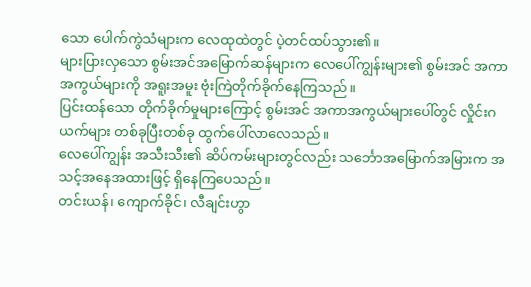သော ပေါက်ကွဲသံများက လေထုထဲတွင် ပဲ့တင်ထပ်သွား၏။
များပြားလှသော စွမ်းအင်အမြောက်ဆန်များက လေပေါ်ကျွန်းများ၏ စွမ်းအင် အကာအကွယ်များကို အရူးအမူး ဗုံးကြဲတိုက်ခိုက်နေကြသည်။
ပြင်းထန်သော တိုက်ခိုက်မှုများကြောင့် စွမ်းအင် အကာအကွယ်များပေါ်တွင် လှိုင်းဂယက်များ တစ်ခုပြီးတစ်ခု ထွက်ပေါ်လာလေသည်။
လေပေါ်ကျွန်း အသီးသီး၏ ဆိပ်ကမ်းများတွင်လည်း သင်္ဘောအမြောက်အမြားက အသင့်အနေအထားဖြင့် ရှိနေကြပေသည်။
တင်းယန်၊ ကျောက်ခိုင်၊ လီချင်းဟွာ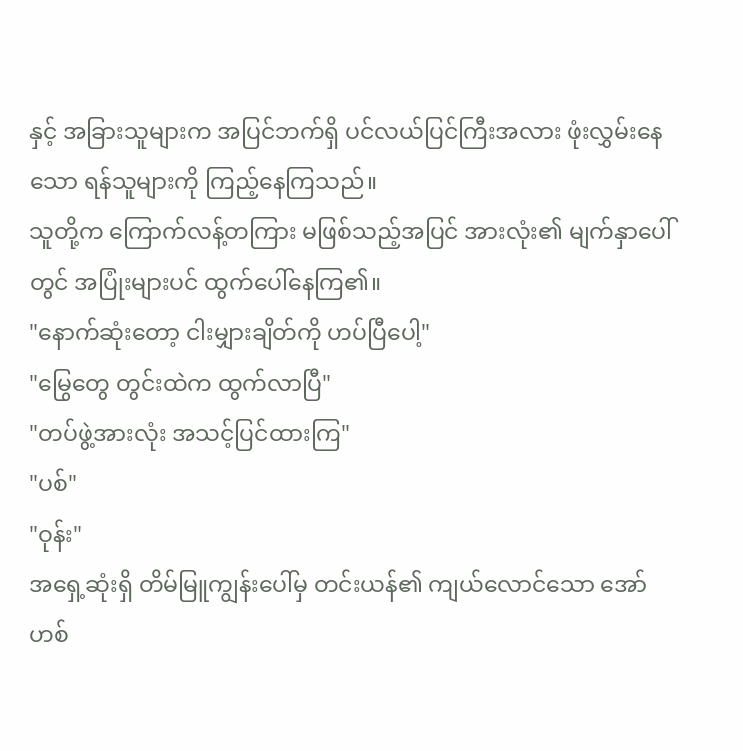နှင့် အခြားသူများက အပြင်ဘက်ရှိ ပင်လယ်ပြင်ကြီးအလား ဖုံးလွှမ်းနေသော ရန်သူများကို ကြည့်နေကြသည်။
သူတို့က ကြောက်လန့်တကြား မဖြစ်သည့်အပြင် အားလုံး၏ မျက်နှာပေါ်တွင် အပြုံးများပင် ထွက်ပေါ်နေကြ၏။
"နောက်ဆုံးတော့ ငါးမျှားချိတ်ကို ဟပ်ပြီပေါ့"
"မြွေတွေ တွင်းထဲက ထွက်လာပြီ"
"တပ်ဖွဲ့အားလုံး အသင့်ပြင်ထားကြ"
"ပစ်"
"ဝုန်း"
အရှေ့ဆုံးရှိ တိမ်မြူကျွန်းပေါ်မှ တင်းယန်၏ ကျယ်လောင်သော အော်ဟစ်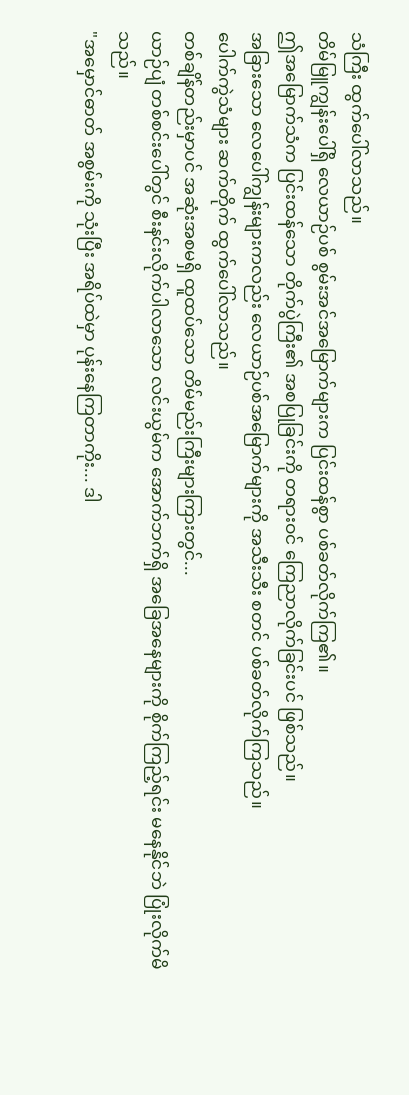သံကြီး ထွက်ပေါ်လာသည်။
တိမ်မြူကျွန်းပေါ်ရှိ လေယာဉ်ပစ် စွမ်းအင်အမြောက်များက ပြင်းထန်စွာ ပစ်ခတ်လိုက်ကြ၏။
ဤအမြောက်သံက ပြင်းထန်သော တိုက်ပွဲကြီး၏ အစပြုခြင်းကို တရားဝင် ကြေညာလိုက်ခြင်းပင် ဖြစ်သည်။
အခြားသော လေပေါ်ကျွန်းများကလည်း လေယာဉ်ပစ်အမြောက်များကို အသီးသီး စတင် ပစ်ခတ်လိုက်ကြသည်။
ပေါက်ကွဲသံများ ဆက်တိုက် ထွက်ပေါ်လာသည်။
တစ်ချိန်တည်းမှာပင် အဆုံးအစမရှိ ထူထပ်သော တိမ်မည်းကြီးများကြားတွင်...
ယာဉ်ပျံ တစ်စင်းပေါ်တွင် စီးနင်းလိုက်ပါလာသော လင်းယွမ်က အောက်ဘက်ရှိ အခြေအနေများကို စိုက်ကြည့်ရင်း မနေနိုင်ဘဲ ပြုံးလိုက်မိသည်။
"အမှောင်ဓာတ် အစွမ်းကို သုံးပြီး အရိပ်ထဲမှာ ပုန်းနေကြတာကိုး... ဒါ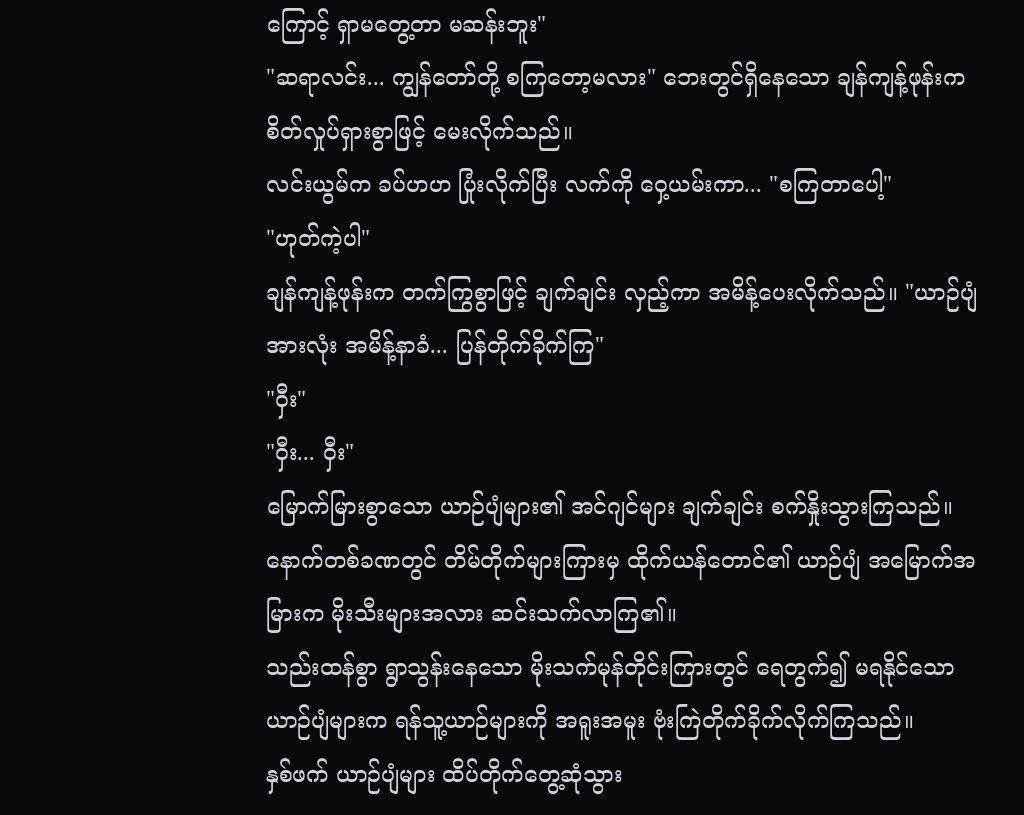ကြောင့် ရှာမတွေ့တာ မဆန်းဘူး"
"ဆရာလင်း... ကျွန်တော်တို့ စကြတော့မလား" ဘေးတွင်ရှိနေသော ချန်ကျန့်ဖုန်းက စိတ်လှုပ်ရှားစွာဖြင့် မေးလိုက်သည်။
လင်းယွမ်က ခပ်ဟဟ ပြုံးလိုက်ပြီး လက်ကို ဝှေ့ယမ်းကာ... "စကြတာပေါ့"
"ဟုတ်ကဲ့ပါ"
ချန်ကျန့်ဖုန်းက တက်ကြွစွာဖြင့် ချက်ချင်း လှည့်ကာ အမိန့်ပေးလိုက်သည်။ "ယာဉ်ပျံ အားလုံး အမိန့်နာခံ... ပြန်တိုက်ခိုက်ကြ"
"ဝှီး"
"ဝှီး... ဝှီး"
မြောက်မြားစွာသော ယာဉ်ပျံများ၏ အင်ဂျင်များ ချက်ချင်း စက်နှိုးသွားကြသည်။
နောက်တစ်ခဏတွင် တိမ်တိုက်များကြားမှ ထိုက်ယန်တောင်၏ ယာဉ်ပျံ အမြောက်အမြားက မိုးသီးများအလား ဆင်းသက်လာကြ၏။
သည်းထန်စွာ ရွာသွန်းနေသော မိုးသက်မုန်တိုင်းကြားတွင် ရေတွက်၍ မရနိုင်သော ယာဉ်ပျံများက ရန်သူ့ယာဉ်များကို အရူးအမူး ဗုံးကြဲတိုက်ခိုက်လိုက်ကြသည်။
နှစ်ဖက် ယာဉ်ပျံများ ထိပ်တိုက်တွေ့ဆုံသွား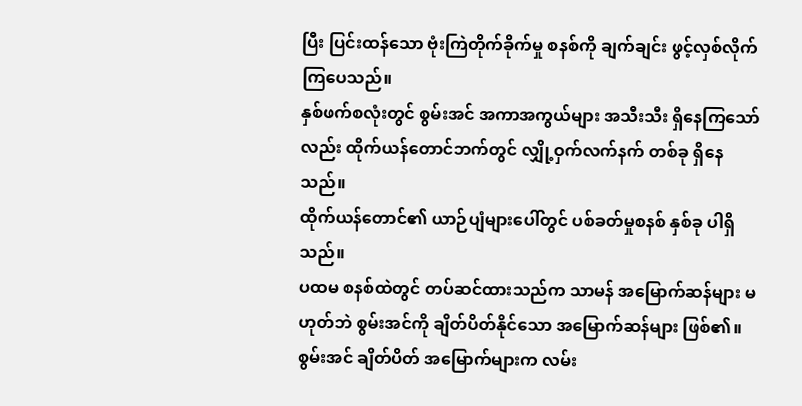ပြီး ပြင်းထန်သော ဗုံးကြဲတိုက်ခိုက်မှု စနစ်ကို ချက်ချင်း ဖွင့်လှစ်လိုက်ကြပေသည်။
နှစ်ဖက်စလုံးတွင် စွမ်းအင် အကာအကွယ်များ အသီးသီး ရှိနေကြသော်လည်း ထိုက်ယန်တောင်ဘက်တွင် လျှို့ဝှက်လက်နက် တစ်ခု ရှိနေသည်။
ထိုက်ယန်တောင်၏ ယာဉ်ပျံများပေါ်တွင် ပစ်ခတ်မှုစနစ် နှစ်ခု ပါရှိသည်။
ပထမ စနစ်ထဲတွင် တပ်ဆင်ထားသည်က သာမန် အမြောက်ဆန်များ မဟုတ်ဘဲ စွမ်းအင်ကို ချိတ်ပိတ်နိုင်သော အမြောက်ဆန်များ ဖြစ်၏။
စွမ်းအင် ချိတ်ပိတ် အမြောက်များက လမ်း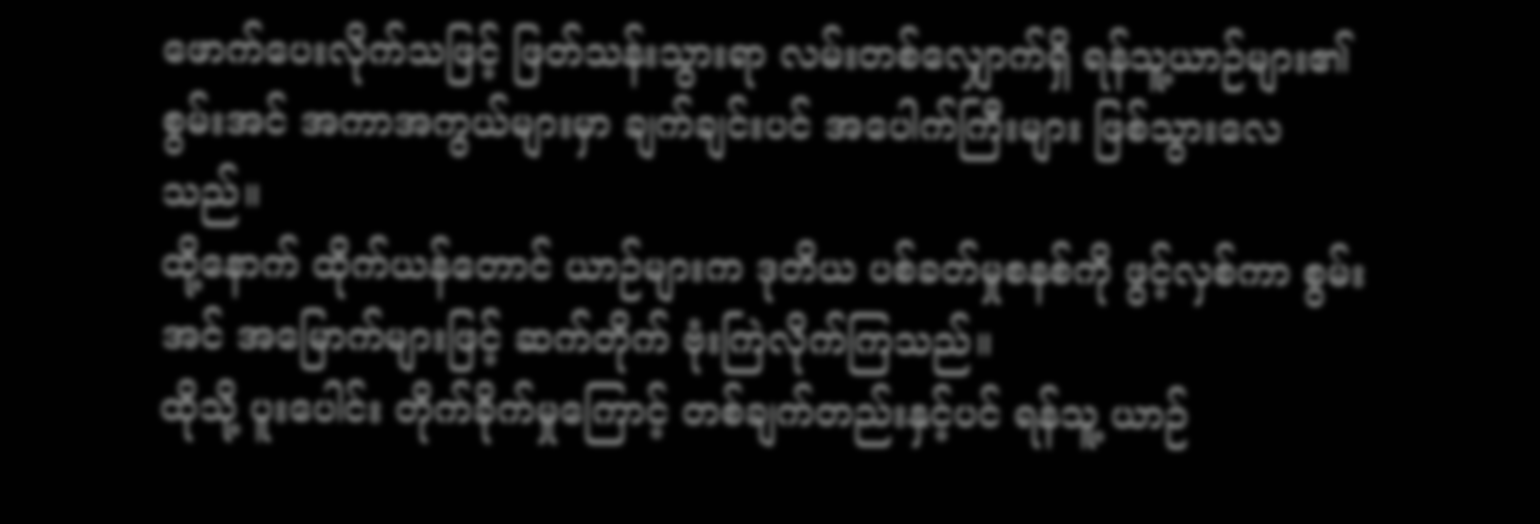ဖောက်ပေးလိုက်သဖြင့် ဖြတ်သန်းသွားရာ လမ်းတစ်လျှောက်ရှိ ရန်သူ့ယာဉ်များ၏ စွမ်းအင် အကာအကွယ်များမှာ ချက်ချင်းပင် အပေါက်ကြီးများ ဖြစ်သွားလေသည်။
ထို့နောက် ထိုက်ယန်တောင် ယာဉ်များက ဒုတိယ ပစ်ခတ်မှုစနစ်ကို ဖွင့်လှစ်ကာ စွမ်းအင် အမြောက်များဖြင့် ဆက်တိုက် ဗုံးကြဲလိုက်ကြသည်။
ထိုသို့ ပူးပေါင်း တိုက်ခိုက်မှုကြောင့် တစ်ချက်တည်းနှင့်ပင် ရန်သူ့ ယာဉ်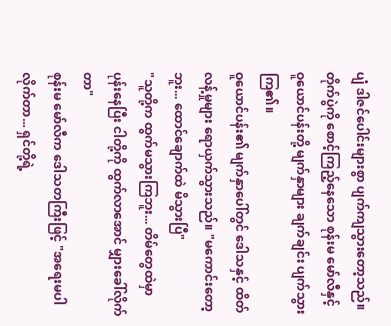ပျံ ဒါဇင်ပေါင်းများစွာ ပျက်ကျသွားတော့သည်။
တိုက်ပွဲကို စောင့်ကြည့်နေသော စုန်းမ မော်လီနှင့် ဝူယောင်ပန်းတို့ မျက်နှာများ ချက်ချင်း ပျက်သွားကြ၏။
ဝူယောင်ပန်း၏ မျက်နှာပေါ်တွင် ဒေါသနှင့် ထိတ်လန့်မှုများ ရောယှက်သွားသည်။ "မကောင်းတော့ဘူး... ထောင်ချောက်ထဲ မိသွားပြီ"
"သူတို့က ထွက်မသွားကြဘူး... တိမ်တွေထဲမှာ ပုန်းနေပြီး ငါတို့ကို ထွက်လာအောင် မျှားခေါ်လိုက်တာ"
စုန်းမ မော်လီက ဒေါသတကြီးဖြင့် "အရေးမပါလိုက်တာ... ရှင်တို့ရဲ့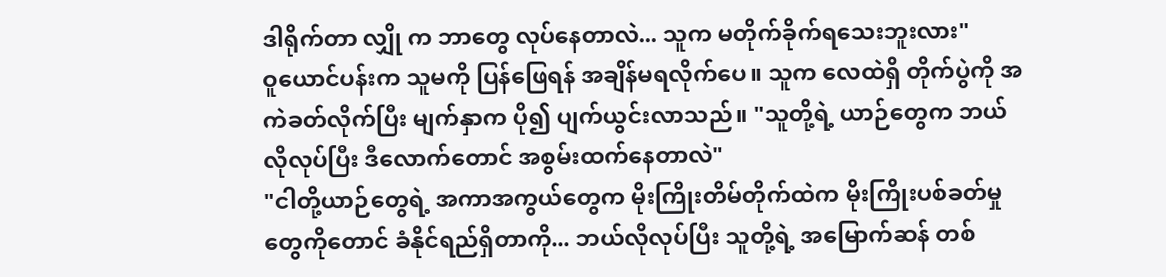ဒါရိုက်တာ လျှို က ဘာတွေ လုပ်နေတာလဲ... သူက မတိုက်ခိုက်ရသေးဘူးလား"
ဝူယောင်ပန်းက သူမကို ပြန်ဖြေရန် အချိန်မရလိုက်ပေ။ သူက လေထဲရှိ တိုက်ပွဲကို အကဲခတ်လိုက်ပြီး မျက်နှာက ပို၍ ပျက်ယွင်းလာသည်။ "သူတို့ရဲ့ ယာဉ်တွေက ဘယ်လိုလုပ်ပြီး ဒီလောက်တောင် အစွမ်းထက်နေတာလဲ"
"ငါတို့ယာဉ်တွေရဲ့ အကာအကွယ်တွေက မိုးကြိုးတိမ်တိုက်ထဲက မိုးကြိုးပစ်ခတ်မှုတွေကိုတောင် ခံနိုင်ရည်ရှိတာကို... ဘယ်လိုလုပ်ပြီး သူတို့ရဲ့ အမြောက်ဆန် တစ်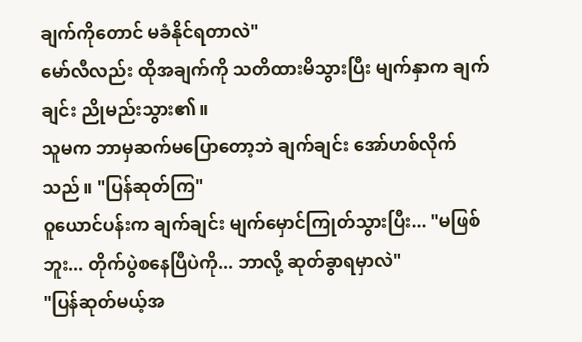ချက်ကိုတောင် မခံနိုင်ရတာလဲ"
မော်လီလည်း ထိုအချက်ကို သတိထားမိသွားပြီး မျက်နှာက ချက်ချင်း ညိုမည်းသွား၏။
သူမက ဘာမှဆက်မပြောတော့ဘဲ ချက်ချင်း အော်ဟစ်လိုက်သည်။ "ပြန်ဆုတ်ကြ"
ဝူယောင်ပန်းက ချက်ချင်း မျက်မှောင်ကြုတ်သွားပြီး... "မဖြစ်ဘူး... တိုက်ပွဲစနေပြီပဲကို... ဘာလို့ ဆုတ်ခွာရမှာလဲ"
"ပြန်ဆုတ်မယ့်အ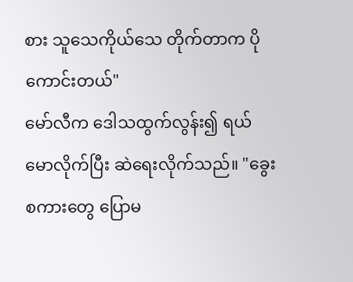စား သူသေကိုယ်သေ တိုက်တာက ပိုကောင်းတယ်"
မော်လီက ဒေါသထွက်လွန်း၍ ရယ်မောလိုက်ပြီး ဆဲရေးလိုက်သည်။ "ခွေးစကားတွေ ပြောမ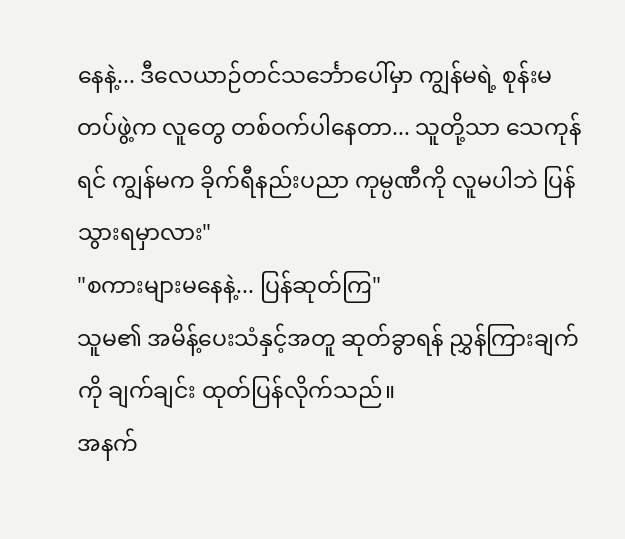နေနဲ့... ဒီလေယာဉ်တင်သင်္ဘောပေါ်မှာ ကျွန်မရဲ့ စုန်းမတပ်ဖွဲ့က လူတွေ တစ်ဝက်ပါနေတာ... သူတို့သာ သေကုန်ရင် ကျွန်မက ခိုက်ရီနည်းပညာ ကုမ္ပဏီကို လူမပါဘဲ ပြန်သွားရမှာလား"
"စကားများမနေနဲ့... ပြန်ဆုတ်ကြ"
သူမ၏ အမိန့်ပေးသံနှင့်အတူ ဆုတ်ခွာရန် ညွှန်ကြားချက်ကို ချက်ချင်း ထုတ်ပြန်လိုက်သည်။
အနက်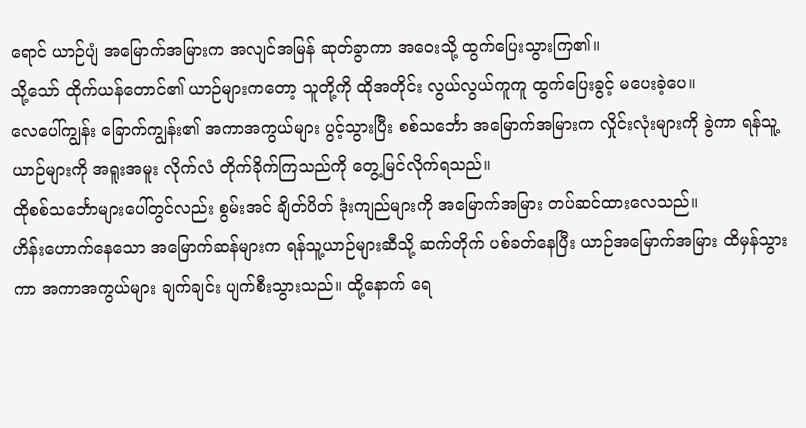ရောင် ယာဉ်ပျံ အမြောက်အမြားက အလျင်အမြန် ဆုတ်ခွာကာ အဝေးသို့ ထွက်ပြေးသွားကြ၏။
သို့သော် ထိုက်ယန်တောင်၏ ယာဉ်များကတော့ သူတို့ကို ထိုအတိုင်း လွယ်လွယ်ကူကူ ထွက်ပြေးခွင့် မပေးခဲ့ပေ။
လေပေါ်ကျွန်း ခြောက်ကျွန်း၏ အကာအကွယ်များ ပွင့်သွားပြီး စစ်သင်္ဘော အမြောက်အမြားက လှိုင်းလုံးများကို ခွဲကာ ရန်သူ့ယာဉ်များကို အရူးအမူး လိုက်လံ တိုက်ခိုက်ကြသည်ကို တွေ့မြင်လိုက်ရသည်။
ထိုစစ်သင်္ဘောများပေါ်တွင်လည်း စွမ်းအင် ချိတ်ပိတ် ဒုံးကျည်များကို အမြောက်အမြား တပ်ဆင်ထားလေသည်။
ဟိန်းဟောက်နေသော အမြောက်ဆန်များက ရန်သူ့ယာဉ်များဆီသို့ ဆက်တိုက် ပစ်ခတ်နေပြီး ယာဉ်အမြောက်အမြား ထိမှန်သွားကာ အကာအကွယ်များ ချက်ချင်း ပျက်စီးသွားသည်။ ထို့နောက် ရေ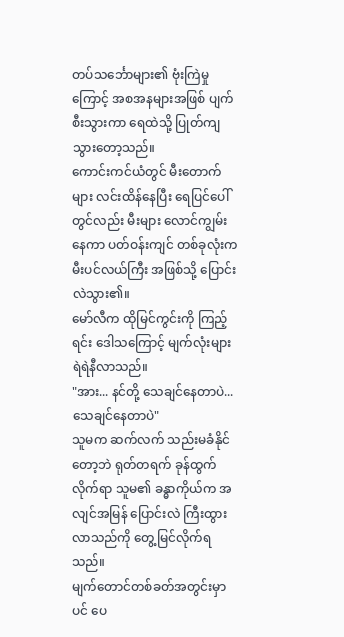တပ်သင်္ဘောများ၏ ဗုံးကြဲမှုကြောင့် အစအနများအဖြစ် ပျက်စီးသွားကာ ရေထဲသို့ ပြုတ်ကျသွားတော့သည်။
ကောင်းကင်ယံတွင် မီးတောက်များ လင်းထိန်နေပြီး ရေပြင်ပေါ်တွင်လည်း မီးများ လောင်ကျွမ်းနေကာ ပတ်ဝန်းကျင် တစ်ခုလုံးက မီးပင်လယ်ကြီး အဖြစ်သို့ ပြောင်းလဲသွား၏။
မော်လီက ထိုမြင်ကွင်းကို ကြည့်ရင်း ဒေါသကြောင့် မျက်လုံးများ ရဲရဲနီလာသည်။
"အား... နင်တို့ သေချင်နေတာပဲ... သေချင်နေတာပဲ"
သူမက ဆက်လက် သည်းမခံနိုင်တော့ဘဲ ရုတ်တရက် ခုန်ထွက်လိုက်ရာ သူမ၏ ခန္ဓာကိုယ်က အလျင်အမြန် ပြောင်းလဲ ကြီးထွားလာသည်ကို တွေ့မြင်လိုက်ရသည်။
မျက်တောင်တစ်ခတ်အတွင်းမှာပင် ပေ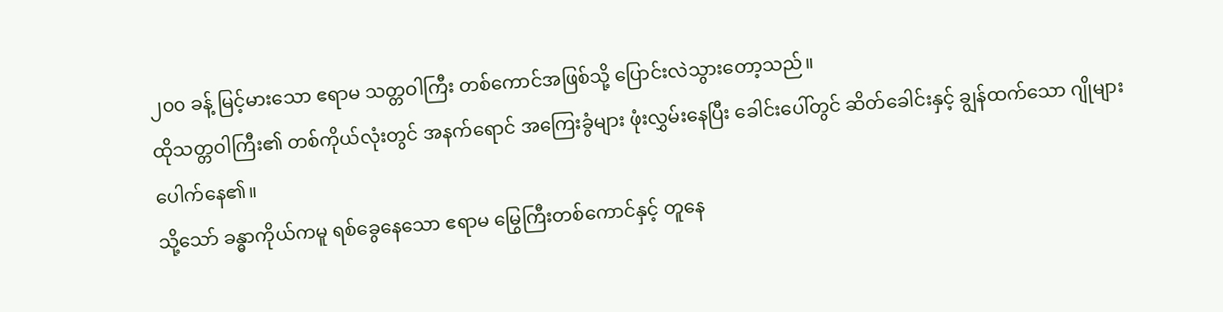၂၀၀ ခန့် မြင့်မားသော ဧရာမ သတ္တဝါကြီး တစ်ကောင်အဖြစ်သို့ ပြောင်းလဲသွားတော့သည်။
ထိုသတ္တဝါကြီး၏ တစ်ကိုယ်လုံးတွင် အနက်ရောင် အကြေးခွံများ ဖုံးလွှမ်းနေပြီး ခေါင်းပေါ်တွင် ဆိတ်ခေါင်းနှင့် ချွန်ထက်သော ဂျိုများ ပေါက်နေ၏။
သို့သော် ခန္ဓာကိုယ်ကမူ ရစ်ခွေနေသော ဧရာမ မြွေကြီးတစ်ကောင်နှင့် တူနေ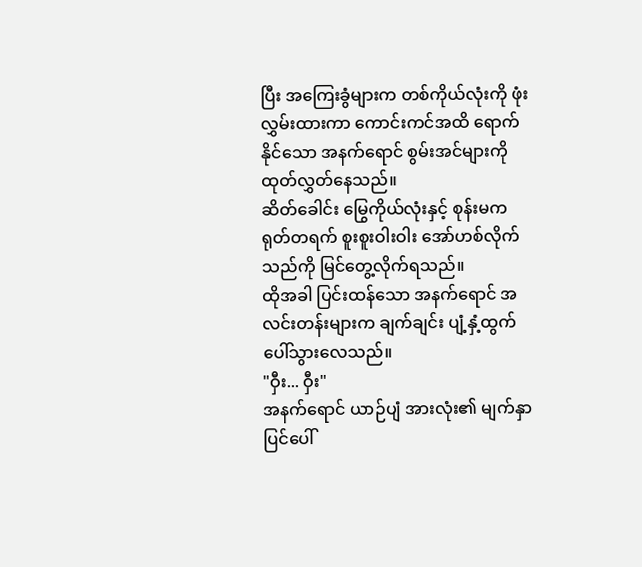ပြီး အကြေးခွံများက တစ်ကိုယ်လုံးကို ဖုံးလွှမ်းထားကာ ကောင်းကင်အထိ ရောက်နိုင်သော အနက်ရောင် စွမ်းအင်များကို ထုတ်လွှတ်နေသည်။
ဆိတ်ခေါင်း မြွေကိုယ်လုံးနှင့် စုန်းမက ရုတ်တရက် စူးစူးဝါးဝါး အော်ဟစ်လိုက်သည်ကို မြင်တွေ့လိုက်ရသည်။
ထိုအခါ ပြင်းထန်သော အနက်ရောင် အလင်းတန်းများက ချက်ချင်း ပျံ့နှံ့ထွက်ပေါ်သွားလေသည်။
"ဝှီး... ဝှီး"
အနက်ရောင် ယာဉ်ပျံ အားလုံး၏ မျက်နှာပြင်ပေါ်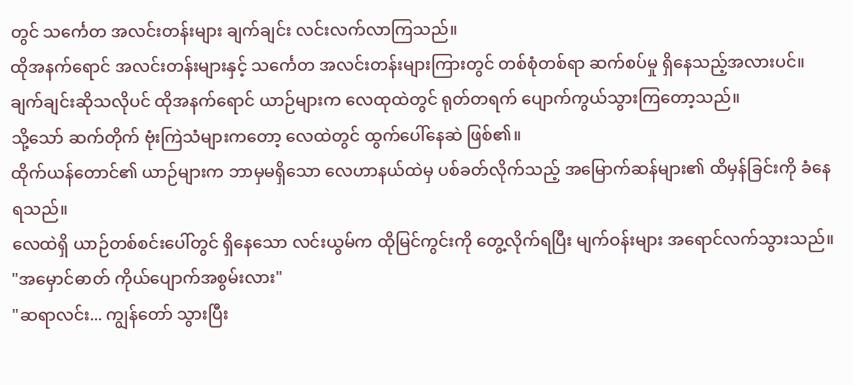တွင် သင်္ကေတ အလင်းတန်းများ ချက်ချင်း လင်းလက်လာကြသည်။
ထိုအနက်ရောင် အလင်းတန်းများနှင့် သင်္ကေတ အလင်းတန်းများကြားတွင် တစ်စုံတစ်ရာ ဆက်စပ်မှု ရှိနေသည့်အလားပင်။
ချက်ချင်းဆိုသလိုပင် ထိုအနက်ရောင် ယာဉ်များက လေထုထဲတွင် ရုတ်တရက် ပျောက်ကွယ်သွားကြတော့သည်။
သို့သော် ဆက်တိုက် ဗုံးကြဲသံများကတော့ လေထဲတွင် ထွက်ပေါ်နေဆဲ ဖြစ်၏။
ထိုက်ယန်တောင်၏ ယာဉ်များက ဘာမှမရှိသော လေဟာနယ်ထဲမှ ပစ်ခတ်လိုက်သည့် အမြောက်ဆန်များ၏ ထိမှန်ခြင်းကို ခံနေရသည်။
လေထဲရှိ ယာဉ်တစ်စင်းပေါ်တွင် ရှိနေသော လင်းယွမ်က ထိုမြင်ကွင်းကို တွေ့လိုက်ရပြီး မျက်ဝန်းများ အရောင်လက်သွားသည်။
"အမှောင်ဓာတ် ကိုယ်ပျောက်အစွမ်းလား"
"ဆရာလင်း... ကျွန်တော် သွားပြီး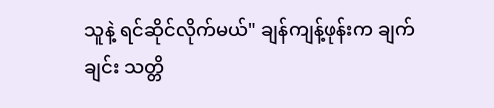သူနဲ့ ရင်ဆိုင်လိုက်မယ်" ချန်ကျန့်ဖုန်းက ချက်ချင်း သတ္တိ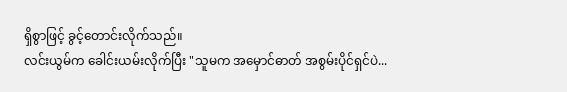ရှိစွာဖြင့် ခွင့်တောင်းလိုက်သည်။
လင်းယွမ်က ခေါင်းယမ်းလိုက်ပြီး "သူမက အမှောင်ဓာတ် အစွမ်းပိုင်ရှင်ပဲ...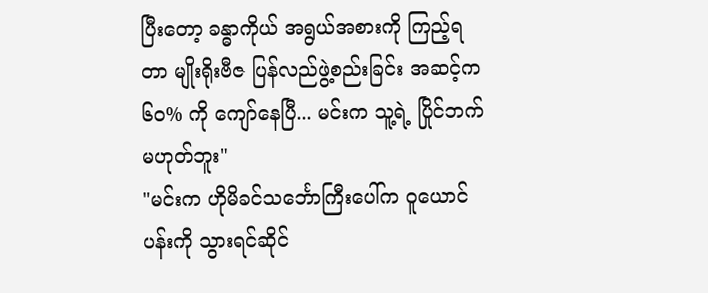ပြီးတော့ ခန္ဓာကိုယ် အရွယ်အစားကို ကြည့်ရတာ မျိုးရိုးဗီဇ ပြန်လည်ဖွဲ့စည်းခြင်း အဆင့်က ၆၀% ကို ကျော်နေပြီ... မင်းက သူ့ရဲ့ ပြိုင်ဘက် မဟုတ်ဘူး"
"မင်းက ဟိုမိခင်သင်္ဘောကြီးပေါ်က ဝူယောင်ပန်းကို သွားရင်ဆိုင်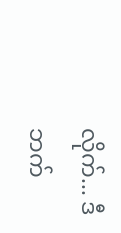လိုက်... ဒီဘက်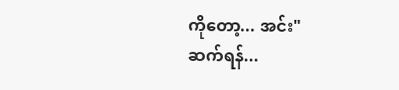ကိုတော့... အင်း"
ဆက်ရန်...